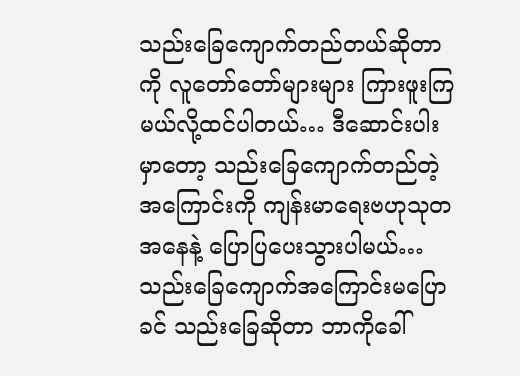သည်းခြေကျောက်တည်တယ်ဆိုတာကို လူတော်တော်များများ ကြားဖူးကြမယ်လို့ထင်ပါတယ်… ဒီဆောင်းပါးမှာတော့ သည်းခြေကျောက်တည်တဲ့ အကြောင်းကို ကျန်းမာရေးဗဟုသုတအနေနဲ့ ပြောပြပေးသွားပါမယ်…
သည်းခြေကျောက်အကြောင်းမပြောခင် သည်းခြေဆိုတာ ဘာကိုခေါ်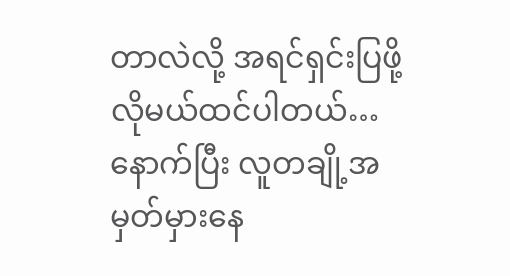တာလဲလို့ အရင်ရှင်းပြဖို့လိုမယ်ထင်ပါတယ်… နောက်ပြီး လူတချို့အမှတ်မှားနေ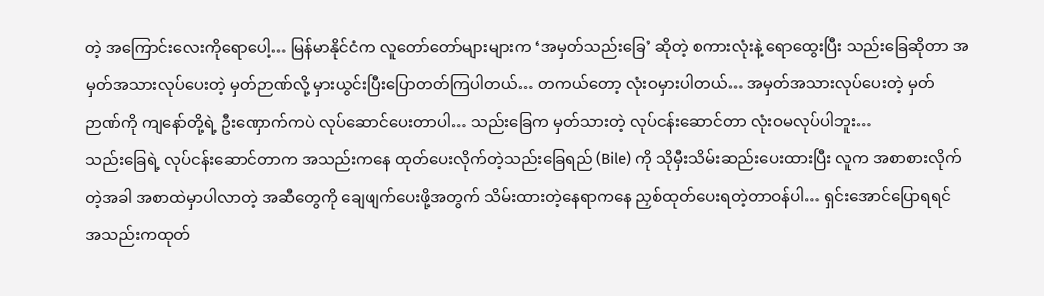တဲ့ အကြောင်းလေးကိုရောပေါ့… မြန်မာနိုင်ငံက လူတော်တော်များများက ‘အမှတ်သည်းခြေ’ ဆိုတဲ့ စကားလုံးနဲ့ ရောထွေးပြီး သည်းခြေဆိုတာ အမှတ်အသားလုပ်ပေးတဲ့ မှတ်ဉာဏ်လို့ မှားယွင်းပြီးပြောတတ်ကြပါတယ်… တကယ်တော့ လုံးဝမှားပါတယ်… အမှတ်အသားလုပ်ပေးတဲ့ မှတ်ဉာဏ်ကို ကျနော်တို့ရဲ့ ဦးဏှောက်ကပဲ လုပ်ဆောင်ပေးတာပါ… သည်းခြေက မှတ်သားတဲ့ လုပ်ငန်းဆောင်တာ လုံးဝမလုပ်ပါဘူး…
သည်းခြေရဲ့ လုပ်ငန်းဆောင်တာက အသည်းကနေ ထုတ်ပေးလိုက်တဲ့သည်းခြေရည် (Bile) ကို သိုမှီးသိမ်းဆည်းပေးထားပြီး လူက အစာစားလိုက်တဲ့အခါ အစာထဲမှာပါလာတဲ့ အဆီတွေကို ချေဖျက်ပေးဖို့အတွက် သိမ်းထားတဲ့နေရာကနေ ညှစ်ထုတ်ပေးရတဲ့တာဝန်ပါ… ရှင်းအောင်ပြောရရင် အသည်းကထုတ်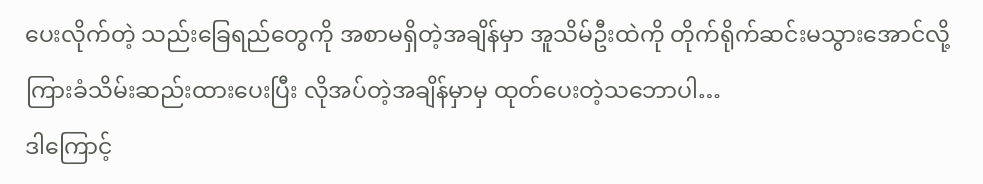ပေးလိုက်တဲ့ သည်းခြေရည်တွေကို အစာမရှိတဲ့အချိန်မှာ အူသိမ်ဦးထဲကို တိုက်ရိုက်ဆင်းမသွားအောင်လို့ ကြားခံသိမ်းဆည်းထားပေးပြီး လိုအပ်တဲ့အချိန်မှာမှ ထုတ်ပေးတဲ့သဘောပါ…
ဒါကြောင့်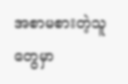အစာမစားတဲ့သူတွေမှာ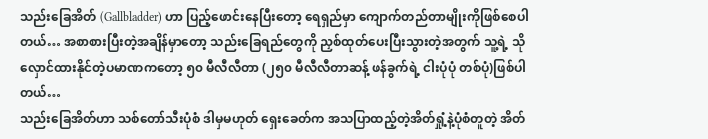သည်းခြေအိတ် (Gallbladder) ဟာ ပြည့်ဖောင်းနေပြီးတော့ ရေရှည်မှာ ကျောက်တည်တာမျိုးကိုဖြစ်စေပါတယ်… အစာစားပြီးတဲ့အချိန်မှာတော့ သည်းခြေရည်တွေကို ညှစ်ထုတ်ပေးပြီးသွားတဲ့အတွက် သူ့ရဲ့ သိုလှောင်ထားနိုင်တဲ့ပမာဏကတော့ ၅၀ မီလီလီတာ (၂၅၀ မီလီလီတာဆန့် ဖန်ခွက်ရဲ့ ငါးပုံပုံ တစ်ပုံ)ဖြစ်ပါတယ်…
သည်းခြေအိတ်ဟာ သစ်တော်သီးပုံစံ ဒါမှမဟုတ် ရှေးခေတ်က အသပြာထည့်တဲ့အိတ်ရှုံ့နဲ့ပုံစံတူတဲ့ အိတ်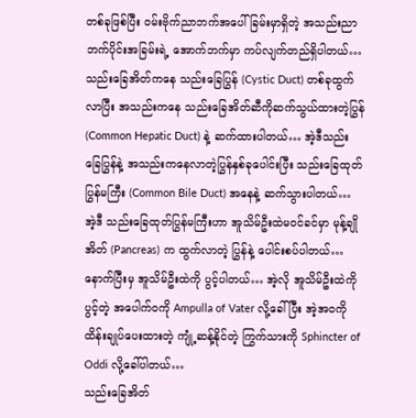တစ်ခုဖြစ်ပြီး ဝမ်းဗိုက်ညာဘက်အပေါ်ခြမ်းမှာရှိတဲ့ အသည်းညာဘက်ပိုင်းအခြမ်းရဲ့ အောက်ဘက်မှာ ကပ်လျက်တည်ရှိပါတယ်… သည်းခြေအိတ်ကနေ သည်းခြေပြွန် (Cystic Duct) တစ်ခုထွက်လာပြီး အသည်းကနေ သည်းခြေအိတ်ဆီကိုဆက်သွယ်ထားတဲ့ပြွန် (Common Hepatic Duct) နဲ့ ဆက်ထားပါတယ်… အဲ့ဒီသည်းခြေပြွန်နဲ့ အသည်းကနေလာတဲ့ပြွန်နှစ်ခုပေါင်းပြီး သည်းခြေထုတ်ပြွန်မကြီး (Common Bile Duct) အနေနဲ့ ဆက်သွားပါတယ်… အဲ့ဒီ သည်းခြေထုတ်ပြွန်မကြီးဟာ အူသိမ်ဦးထဲမဝင်ခင်မှာ မုန့်ချိုအိတ် (Pancreas) က ထွက်လာတဲ့ ပြွန်နဲ့ ပေါင်းစပ်ပါတယ်… နောက်ပြီးမှ အူသိမ်ဦးထဲကို ပွင့်ပါတယ်… အဲ့လို အူသိမ်ဦးထဲကိုပွင့်တဲ့ အပေါက်ဝကို Ampulla of Vater လို့ခေါ်ပြီး အဲ့အဝကို ထိန်းချုပ်ပေးထားတဲ့ ကျုံ့ဆန့်နိုင်တဲ့ ကြွက်သားကို Sphincter of Oddi လို့ခေါ်ပါတယ်…
သည်းခြေအိတ်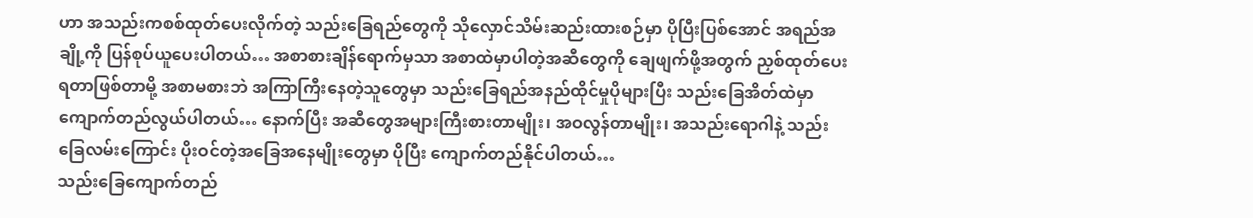ဟာ အသည်းကစစ်ထုတ်ပေးလိုက်တဲ့ သည်းခြေရည်တွေကို သိုလှောင်သိမ်းဆည်းထားစဉ်မှာ ပိုပြီးပြစ်အောင် အရည်အချို့ကို ပြန်စုပ်ယူပေးပါတယ်… အစာစားချိန်ရောက်မှသာ အစာထဲမှာပါတဲ့အဆီတွေကို ချေဖျက်ဖို့အတွက် ညှစ်ထုတ်ပေးရတာဖြစ်တာမို့ အစာမစားဘဲ အကြာကြီးနေတဲ့သူတွေမှာ သည်းခြေရည်အနည်ထိုင်မှုပိုများပြီး သည်းခြေအိတ်ထဲမှာ ကျောက်တည်လွယ်ပါတယ်… နောက်ပြီး အဆီတွေအများကြီးစားတာမျိုး၊ အဝလွန်တာမျိုး၊ အသည်းရောဂါနဲ့ သည်းခြေလမ်းကြောင်း ပိုးဝင်တဲ့အခြေအနေမျိုးတွေမှာ ပိုပြီး ကျောက်တည်နိုင်ပါတယ်…
သည်းခြေကျောက်တည်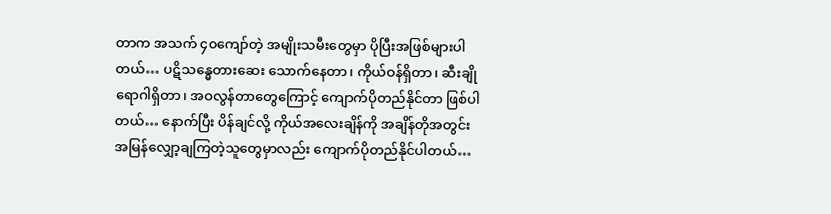တာက အသက် ၄၀ကျော်တဲ့ အမျိုးသမီးတွေမှာ ပိုပြီးအဖြစ်များပါတယ်… ပဋိသန္ဓေတားဆေး သောက်နေတာ၊ ကိုယ်ဝန်ရှိတာ၊ ဆီးချိုရောဂါရှိတာ၊ အဝလွန်တာတွေကြောင့် ကျောက်ပိုတည်နိုင်တာ ဖြစ်ပါတယ်… နောက်ပြီး ပိန်ချင်လို့ ကိုယ်အလေးချိန်ကို အချိန်တိုအတွင်း အမြန်လျှော့ချကြတဲ့သူတွေမှာလည်း ကျောက်ပိုတည်နိုင်ပါတယ်…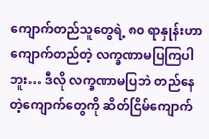ကျောက်တည်သူတွေရဲ့ ၈၀ ရာနှုန်းဟာ ကျောက်တည်တဲ့ လက္ခဏာမပြကြပါဘူး… ဒီလို လက္ခဏာမပြဘဲ တည်နေတဲ့ကျောက်တွေကို ဆိတ်ငြိမ်ကျောက်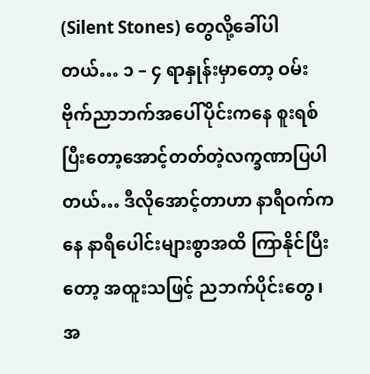(Silent Stones) တွေလို့ခေါ်ပါတယ်… ၁ – ၄ ရာနှုန်းမှာတော့ ဝမ်းဗိုက်ညာဘက်အပေါ်ပိုင်းကနေ စူးရစ်ပြီးတော့အောင့်တတ်တဲ့လက္ခဏာပြပါတယ်… ဒီလိုအောင့်တာဟာ နာရီဝက်ကနေ နာရီပေါင်းများစွာအထိ ကြာနိုင်ပြီးတော့ အထူးသဖြင့် ညဘက်ပိုင်းတွေ၊ အ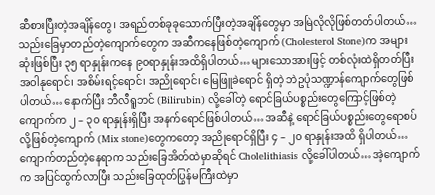ဆီစားပြီးတဲ့အချိန်တွေ၊ အရည်တစ်ခုခုသောက်ပြီးတဲ့အချိန်တွေမှာ အမြဲလိုလိုဖြစ်တတ်ပါတယ်…
သည်းခြေမှာတည်တဲ့ကျောက်တွေက အဆီကနေဖြစ်တဲ့ကျောက် (Cholesterol Stone)က အများဆုံးဖြစ်ပြီး ၃၅ ရာနှုန်းကနေ ၉၀ရာနှုန်းအထိရှိပါတယ်… များသောအားဖြင့် တစ်လုံးထဲရှိတတ်ပြီး အဝါနုရောင်၊ အစိမ်းရင့်ရောင်၊ အညိုရောင်၊ မြေဖြူခဲရောင် ရှိတဲ့ ဘဲဥပုံသဏ္ဍာန်ကျောက်တွေဖြစ်ပါတယ်… နောက်ပြီး ဘီလီရူဘင် (Bilirubin) လို့ခေါ်တဲ့ ရောင်ခြယ်ပစ္စည်းတွေကြောင့်ဖြစ်တဲ့ကျောက်က ၂ – ၃၀ ရာနှုန်းရှိပြီး အနက်ရောင်ဖြစ်ပါတယ်… အဆီနဲ့ ရောင်ခြယ်ပစ္စည်းတွေရောစပ်လို့ဖြစ်တဲ့ကျောက် (Mix stone)တွေကတော့ အညိုရောင်ရှိပြီး ၄ – ၂၀ ရာနှုန်းအထိ ရှိပါတယ်…
ကျောက်တည်တဲ့နေရာက သည်းခြေအိတ်ထဲမှာဆိုရင် Cholelithiasis လို့ခေါ်ပါတယ်… အဲ့ကျောက်က အပြင်ထွက်လာပြီး သည်းခြေထုတ်ပြွန်မကြီးထဲမှာ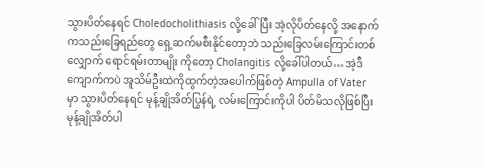သွားပိတ်နေရင် Choledocholithiasis လို့ခေါ်ပြီး အဲ့လိုပိတ်နေလို့ အနောက်ကသည်းခြေရည်တွေ ရှေ့ဆက်မစီးနိုင်တော့ဘဲ သည်းခြေလမ်းကြောင်းတစ်လျှောက် ရောင်ရမ်းတာမျိုး ကိုတော့ Cholangitis လို့ခေါ်ပါတယ်… အဲ့ဒီကျောက်ကပဲ အူသိမ်ဦးထဲကိုထွက်တဲ့အပေါက်ဖြစ်တဲ့ Ampulla of Vater မှာ သွားပိတ်နေရင် မုန့်ချိုအိတ်ပြွန်ရဲ့ လမ်းကြောင်းကိုပါ ပိတ်မိသလိုဖြစ်ပြီး မုန့်ချိုအိတ်ပါ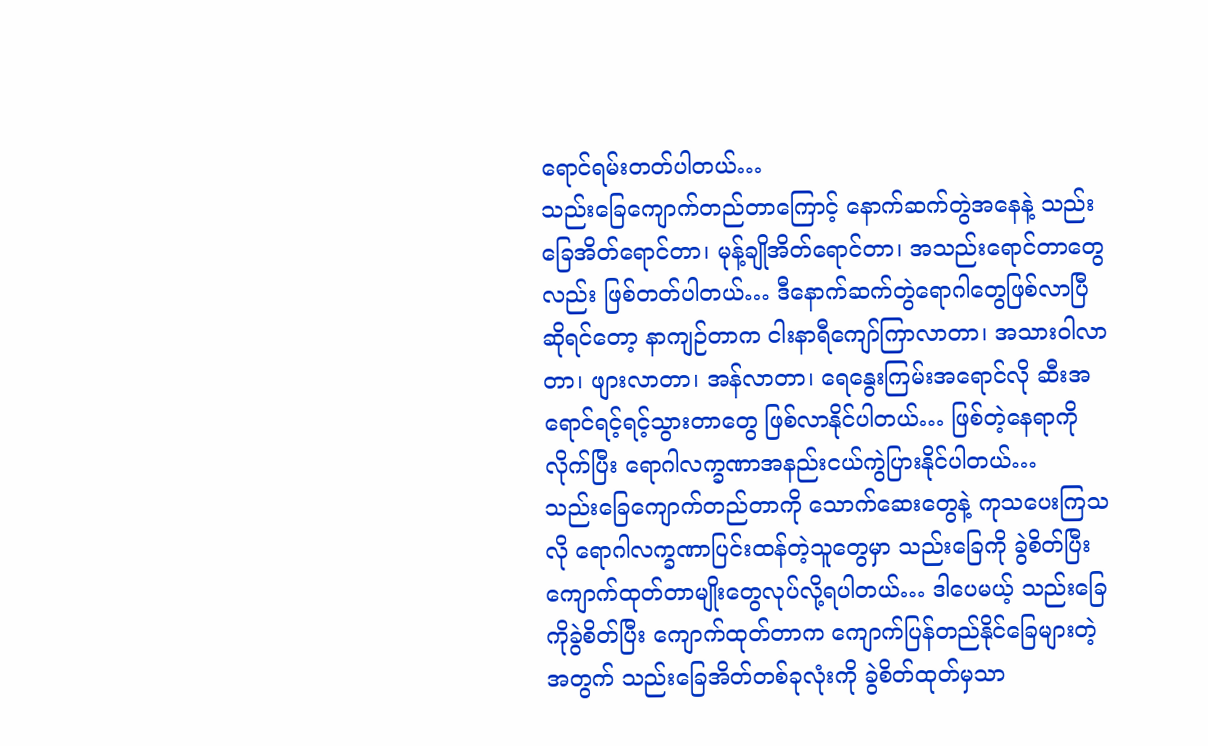ရောင်ရမ်းတတ်ပါတယ်…
သည်းခြေကျောက်တည်တာကြောင့် နောက်ဆက်တွဲအနေနဲ့ သည်းခြေအိတ်ရောင်တာ၊ မုန့်ချိုအိတ်ရောင်တာ၊ အသည်းရောင်တာတွေလည်း ဖြစ်တတ်ပါတယ်… ဒီနောက်ဆက်တွဲရောဂါတွေဖြစ်လာပြီဆိုရင်တော့ နာကျဉ်တာက ငါးနာရီကျော်ကြာလာတာ၊ အသားဝါလာတာ၊ ဖျားလာတာ၊ အန်လာတာ၊ ရေနွေးကြမ်းအရောင်လို ဆီးအရောင်ရင့်ရင့်သွားတာတွေ ဖြစ်လာနိုင်ပါတယ်… ဖြစ်တဲ့နေရာကိုလိုက်ပြီး ရောဂါလက္ခဏာအနည်းငယ်ကွဲပြားနိုင်ပါတယ်…
သည်းခြေကျောက်တည်တာကို သောက်ဆေးတွေနဲ့ ကုသပေးကြသလို ရောဂါလက္ခဏာပြင်းထန်တဲ့သူတွေမှာ သည်းခြေကို ခွဲစိတ်ပြီး ကျောက်ထုတ်တာမျိုးတွေလုပ်လို့ရပါတယ်… ဒါပေမယ့် သည်းခြေကိုခွဲစိတ်ပြီး ကျောက်ထုတ်တာက ကျောက်ပြန်တည်နိုင်ခြေများတဲ့အတွက် သည်းခြေအိတ်တစ်ခုလုံးကို ခွဲစိတ်ထုတ်မှသာ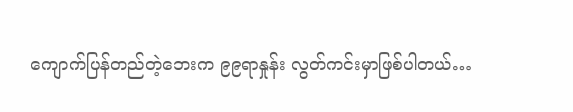ကျောက်ပြန်တည်တဲ့ဘေးက ၉၉ရာနှုန်း လွတ်ကင်းမှာဖြစ်ပါတယ်…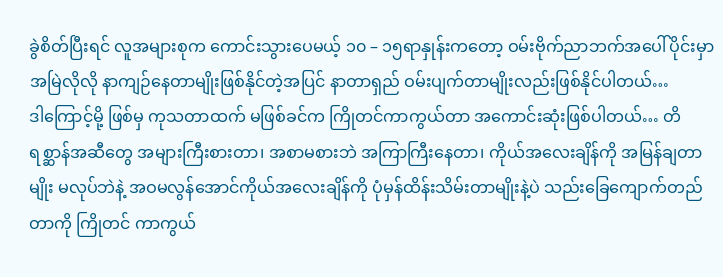ခွဲစိတ်ပြီးရင် လူအများစုက ကောင်းသွားပေမယ့် ၁၀ – ၁၅ရာနှုန်းကတော့ ဝမ်းဗိုက်ညာဘက်အပေါ်ပိုင်းမှာ အမြဲလိုလို နာကျဉ်နေတာမျိုးဖြစ်နိုင်တဲ့အပြင် နာတာရှည် ဝမ်းပျက်တာမျိုးလည်းဖြစ်နိုင်ပါတယ်…
ဒါကြောင့်မို့ ဖြစ်မှ ကုသတာထက် မဖြစ်ခင်က ကြိုတင်ကာကွယ်တာ အကောင်းဆုံးဖြစ်ပါတယ်… တိရစ္ဆာန်အဆီတွေ အများကြီးစားတာ၊ အစာမစားဘဲ အကြာကြီးနေတာ၊ ကိုယ်အလေးချိန်ကို အမြန်ချတာမျိုး မလုပ်ဘဲနဲ့ အဝမလွန်အောင်ကိုယ်အလေးချိန်ကို ပုံမှန်ထိန်းသိမ်းတာမျိုးနဲ့ပဲ သည်းခြေကျောက်တည်တာကို ကြိုတင် ကာကွယ်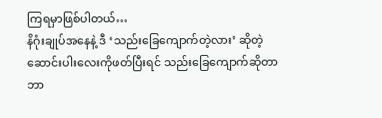ကြရမှာဖြစ်ပါတယ်…
နိဂုံးချုပ်အနေနဲ့ ဒီ ‘သည်းခြေကျောက်တဲ့လား’ ဆိုတဲ့ဆောင်းပါးလေးကိုဖတ်ပြီးရင် သည်းခြေကျောက်ဆိုတာ ဘာ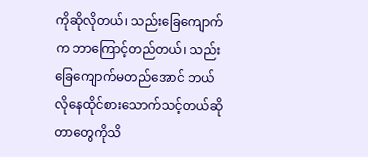ကိုဆိုလိုတယ်၊ သည်းခြေကျောက်က ဘာကြောင့်တည်တယ်၊ သည်းခြေကျောက်မတည်အောင် ဘယ်လိုနေထိုင်စားသောက်သင့်တယ်ဆိုတာတွေကိုသိ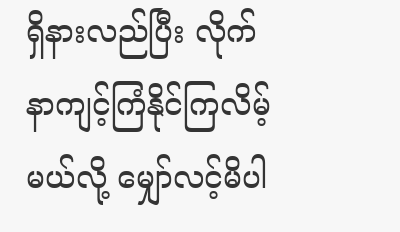ရှိနားလည်ပြီး လိုက်နာကျင့်ကြံနိုင်ကြလိမ့်မယ်လို့ မျှော်လင့်မိပါ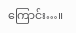ကြောင်း…။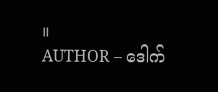။
AUTHOR – ဒေါက်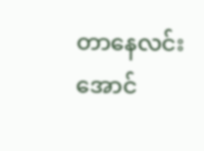တာနေလင်းအောင်